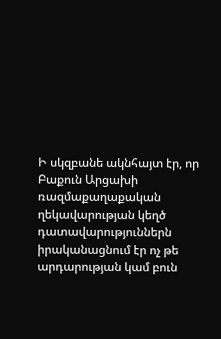Ի սկզբանե ակնհայտ էր, որ Բաքուն Արցախի ռազմաքաղաքական ղեկավարության կեղծ դատավարություններն իրականացնում էր ոչ թե արդարության կամ բուն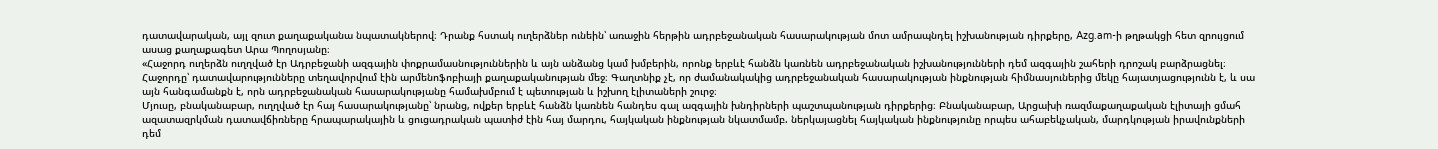դատավարական, այլ զուտ քաղաքականա նպատակներով։ Դրանք հստակ ուղերձներ ունեին՝ առաջին հերթին ադրբեջանական հասարակության մոտ ամրապնդել իշխանության դիրքերը, Azg.am-ի թղթակցի հետ զրույցում ասաց քաղաքագետ Արա Պողոսյանը։
«Հաջորդ ուղերձն ուղղված էր Ադրբեջանի ազգային փոքրամասնություններին և այն անձանց կամ խմբերին, որոնք երբևէ հանձն կառնեն ադրբեջանական իշխանությունների դեմ ազգային շահերի դրոշակ բարձրացնել։
Հաջորդը՝ դատավարությունները տեղավորվում էին արմենոֆոբիայի քաղաքականության մեջ։ Գաղտնիք չէ, որ ժամանակակից ադրբեջանական հասարակության ինքնության հիմնասյուներից մեկը հայատյացությունն է, և սա այն հանգամանքն է, որն ադրբեջանական հասարակությանը համախմբում է պետության և իշխող էլիտաների շուրջ։
Մյուսը, բնականաբար, ուղղված էր հայ հասարակությանը՝ նրանց, ովքեր երբևէ հանձն կառնեն հանդես գալ ազգային խնդիրների պաշտպանության դիրքերից։ Բնականաբար, Արցախի ռազմաքաղաքական էլիտայի ցմահ ազատազրկման դատավճիռները հրապարակային և ցուցադրական պատիժ էին հայ մարդու, հայկական ինքնության նկատմամբ. ներկայացնել հայկական ինքնությունը որպես ահաբեկչական, մարդկության իրավունքների դեմ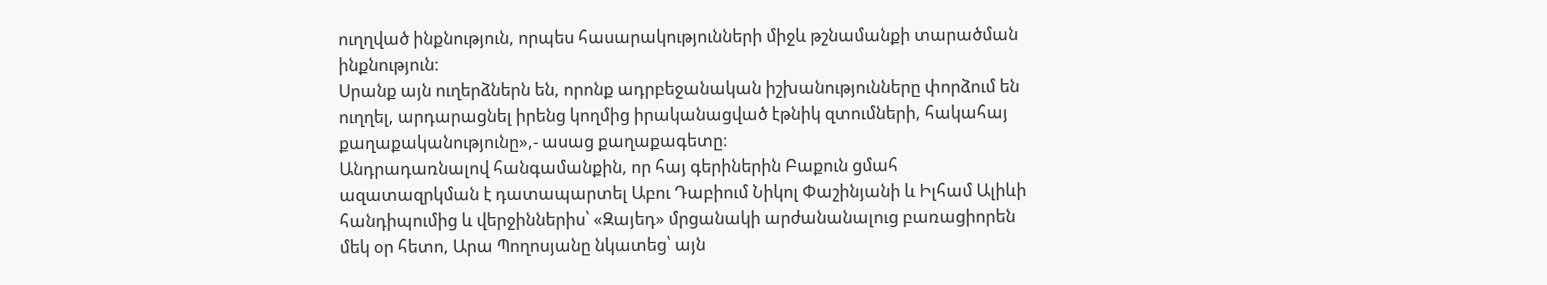ուղղված ինքնություն, որպես հասարակությունների միջև թշնամանքի տարածման ինքնություն։
Սրանք այն ուղերձներն են, որոնք ադրբեջանական իշխանությունները փորձում են ուղղել, արդարացնել իրենց կողմից իրականացված էթնիկ զտումների, հակահայ քաղաքականությունը»,- ասաց քաղաքագետը։
Անդրադառնալով հանգամանքին, որ հայ գերիներին Բաքուն ցմահ ազատազրկման է դատապարտել Աբու Դաբիում Նիկոլ Փաշինյանի և Իլհամ Ալիևի հանդիպումից և վերջիններիս՝ «Զայեդ» մրցանակի արժանանալուց բառացիորեն մեկ օր հետո, Արա Պողոսյանը նկատեց՝ այն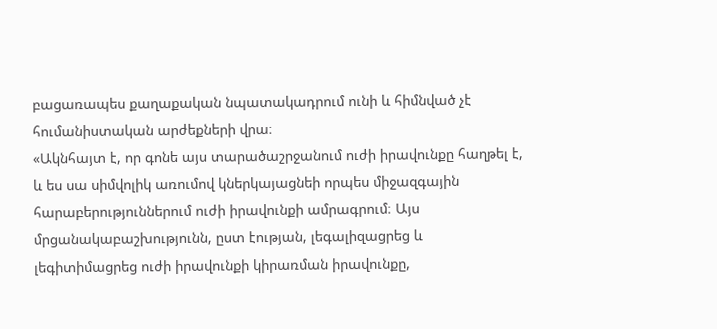բացառապես քաղաքական նպատակադրում ունի և հիմնված չէ հումանիստական արժեքների վրա։
«Ակնհայտ է, որ գոնե այս տարածաշրջանում ուժի իրավունքը հաղթել է, և ես սա սիմվոլիկ առումով կներկայացնեի որպես միջազգային հարաբերություններում ուժի իրավունքի ամրագրում։ Այս մրցանակաբաշխությունն, ըստ էության, լեգալիզացրեց և լեգիտիմացրեց ուժի իրավունքի կիրառման իրավունքը,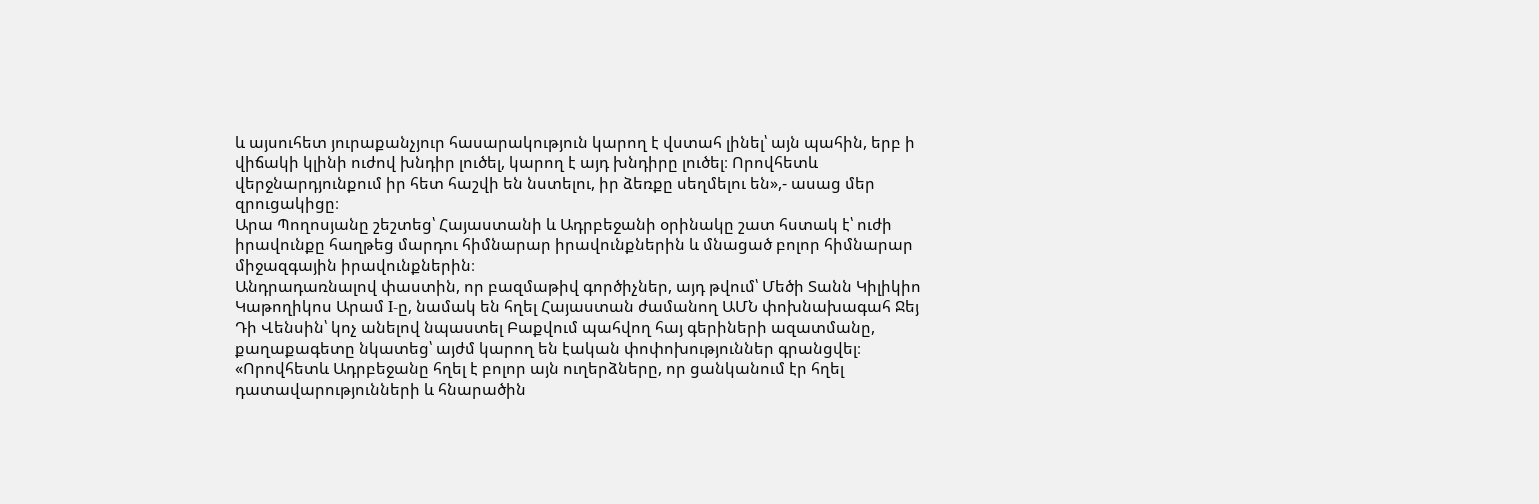և այսուհետ յուրաքանչյուր հասարակություն կարող է վստահ լինել՝ այն պահին, երբ ի վիճակի կլինի ուժով խնդիր լուծել, կարող է այդ խնդիրը լուծել։ Որովհետև վերջնարդյունքում իր հետ հաշվի են նստելու, իր ձեռքը սեղմելու են»,- ասաց մեր զրուցակիցը։
Արա Պողոսյանը շեշտեց՝ Հայաստանի և Ադրբեջանի օրինակը շատ հստակ է՝ ուժի իրավունքը հաղթեց մարդու հիմնարար իրավունքներին և մնացած բոլոր հիմնարար միջազգային իրավունքներին։
Անդրադառնալով փաստին, որ բազմաթիվ գործիչներ, այդ թվում՝ Մեծի Տանն Կիլիկիո Կաթողիկոս Արամ I-ը, նամակ են հղել Հայաստան ժամանող ԱՄՆ փոխնախագահ Ջեյ Դի Վենսին՝ կոչ անելով նպաստել Բաքվում պահվող հայ գերիների ազատմանը, քաղաքագետը նկատեց՝ այժմ կարող են էական փոփոխություններ գրանցվել։
«Որովհետև Ադրբեջանը հղել է բոլոր այն ուղերձները, որ ցանկանում էր հղել դատավարությունների և հնարածին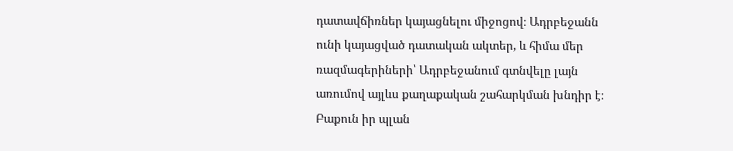դատավճիռներ կայացնելու միջոցով։ Ադրբեջանն ունի կայացված դատական ակտեր, և հիմա մեր ռազմագերիների՝ Ադրբեջանում գտնվելը լայն առումով այլևս քաղաքական շահարկման խնդիր է։ Բաքուն իր պլան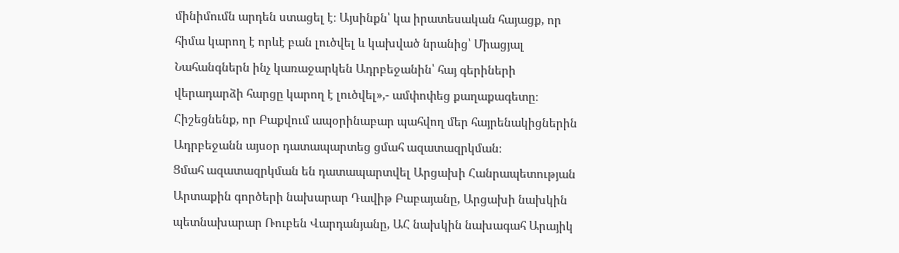մինիմումն արդեն ստացել է։ Այսինքն՝ կա իրատեսական հայացք, որ հիմա կարող է որևէ բան լուծվել և կախված նրանից՝ Միացյալ Նահանգներն ինչ կառաջարկեն Ադրբեջանին՝ հայ գերիների վերադարձի հարցը կարող է լուծվել»,- ամփոփեց քաղաքագետը։
Հիշեցնենք, որ Բաքվում ապօրինաբար պահվող մեր հայրենակիցներին Ադրբեջանն այսօր դատապարտեց ցմահ ազատազրկման։
Ցմահ ազատազրկման են դատապարտվել Արցախի Հանրապետության Արտաքին գործերի նախարար Դավիթ Բաբայանը, Արցախի նախկին պետնախարար Ռուբեն Վարդանյանը, ԱՀ նախկին նախագահ Արայիկ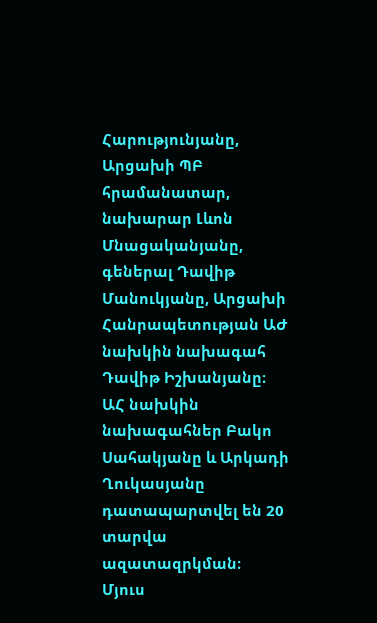Հարությունյանը, Արցախի ՊԲ հրամանատար, նախարար Լևոն Մնացականյանը, գեներալ Դավիթ Մանուկյանը, Արցախի Հանրապետության ԱԺ նախկին նախագահ Դավիթ Իշխանյանը։
ԱՀ նախկին նախագահներ Բակո Սահակյանը և Արկադի Ղուկասյանը դատապարտվել են 20 տարվա ազատազրկման։
Մյուս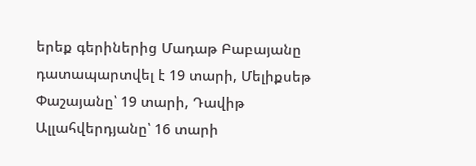երեք գերիներից Մադաթ Բաբայանը դատապարտվել է 19 տարի, Մելիքսեթ Փաշայանը՝ 19 տարի, Դավիթ Ալլահվերդյանը՝ 16 տարի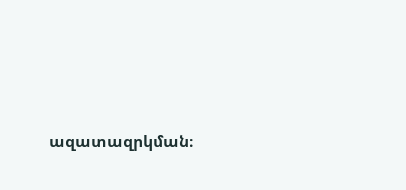ազատազրկման։